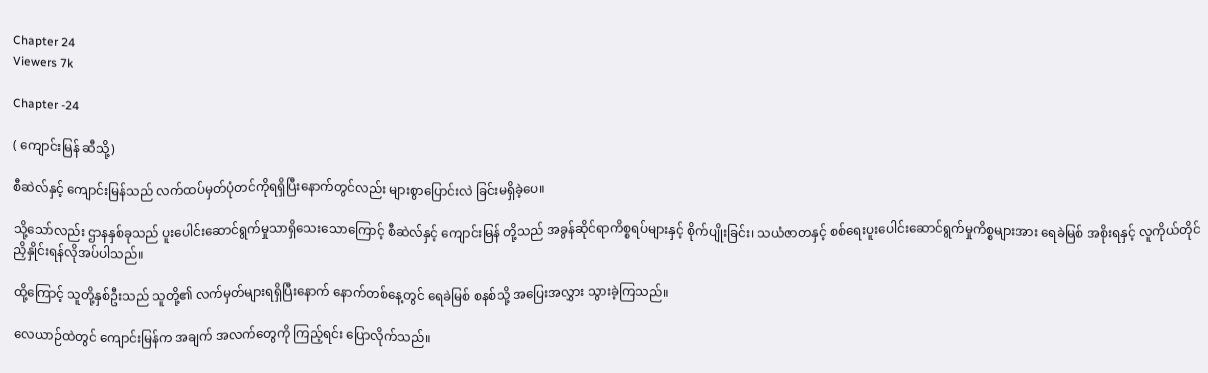Chapter 24
Viewers 7k

Chapter -24

( ကျောင်းမြန် ဆီသို့)

စီဆဲလ်နှင့် ကျောင်းမြန်သည် လက်ထပ်မှတ်ပုံတင်ကိုရရှိပြီးနောက်တွင်လည်း များစွာပြောင်းလဲ ခြင်းမရှိခဲ့ပေ။

သို့သော်လည်း ဌာနနှစ်ခုသည် ပူးပေါင်းဆောင်ရွက်မှုသာရှိသေးသောကြောင့် စီဆဲလ်နှင့် ကျောင်းမြန် တို့သည် အခွန်ဆိုင်ရာကိစ္စရပ်များနှင့် စိုက်ပျိုးခြင်း၊ သယံဇာတနှင့် စစ်ရေးပူးပေါင်းဆောင်ရွက်မှုကိစ္စများအား ရေခဲမြစ် အစိုးရနှင့် လူကိုယ်တိုင် ညှိနှိုင်းရန်လိုအပ်ပါသည်။

ထို့ကြောင့် သူတို့နှစ်ဦးသည် သူတို့၏ လက်မှတ်များရရှိပြီးနောက် နောက်တစ်နေ့တွင် ရေခဲမြစ် စနစ်သို့ အပြေးအလွှား သွားခဲ့ကြသည်။

လေယာဉ်ထဲတွင် ကျောင်းမြန်က အချက် အလက်တွေကို ကြည့်ရင်း ပြောလိုက်သည်။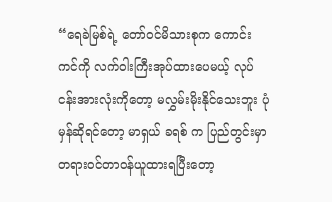“ရေခဲမြစ်ရဲ့ တော်ဝင်မိသားစုက ကောင်းကင်ကို လက်ဝါးကြီးအုပ်ထားပေမယ့် လုပ်ငန်းအားလုံးကိုတော့ မလွှမ်းမိုးနိုင်သေးဘူး ပုံမှန်ဆိုရင်တော့ မာရှယ် ခရစ် က ပြည်တွင်းမှာ တရားဝင်တာဝန်ယူထားရပြီးတော့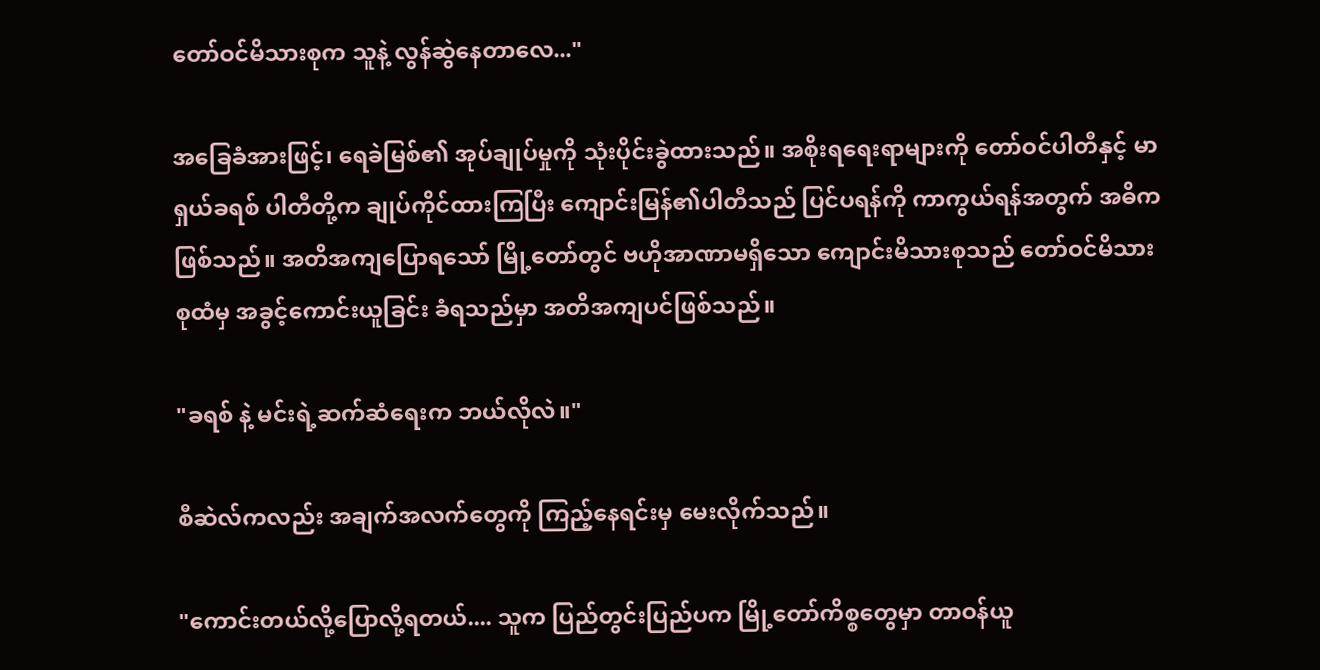တော်ဝင်မိသားစုက သူနဲ့ လွန်ဆွဲနေတာလေ..."

အခြေခံအားဖြင့်၊ ရေခဲမြစ်၏ အုပ်ချုပ်မှုကို သုံးပိုင်းခွဲထားသည်။ အစိုးရရေးရာများကို တော်ဝင်ပါတီနှင့် မာရှယ်ခရစ် ပါတီတို့က ချုပ်ကိုင်ထားကြပြီး ကျောင်းမြန်၏ပါတီသည် ပြင်ပရန်ကို ကာကွယ်ရန်အတွက် အဓိကဖြစ်သည်။ အတိအကျပြောရသော် မြို့တော်တွင် ဗဟိုအာဏာမရှိသော ကျောင်းမိသားစုသည် တော်ဝင်မိသားစုထံမှ အခွင့်ကောင်းယူခြင်း ခံရသည်မှာ အတိအကျပင်ဖြစ်သည်။

"ခရစ် နဲ့ မင်းရဲ့ဆက်ဆံရေးက ဘယ်လိုလဲ။"

စီဆဲလ်ကလည်း အချက်အလက်တွေကို ကြည့်နေရင်းမှ မေးလိုက်သည်။

"ကောင်းတယ်လို့ပြောလို့ရတယ်.... သူက ပြည်တွင်းပြည်ပက မြို့တော်ကိစ္စတွေမှာ တာဝန်ယူ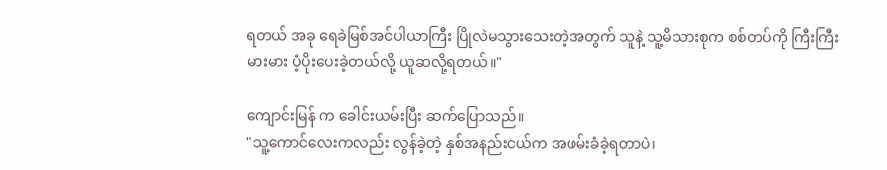ရတယ် အခု ရေခဲမြစ်အင်ပါယာကြီး ပြိုလဲမသွားသေးတဲ့အတွက် သူနဲ့ သူ့မိသားစုက စစ်တပ်ကို ကြီးကြီးမားမား ပံ့ပိုးပေးခဲ့တယ်လို့ ယူဆလို့ရတယ်။"

ကျောင်းမြန် က ခေါင်းယမ်းပြီး ဆက်ပြောသည်။
"သူ့ကောင်လေးကလည်း လွန်ခဲ့တဲ့ နှစ်အနည်းငယ်က အဖမ်းခံခဲ့ရတာပဲ၊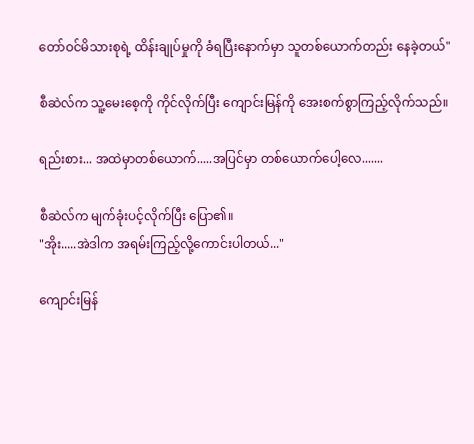တော်ဝင်မိသားစုရဲ့ ထိန်းချုပ်မှုကို ခံရပြီးနောက်မှာ သူတစ်ယောက်တည်း နေခဲ့တယ်"

စီဆဲလ်က သူ့မေးစေ့ကို ကိုင်လိုက်ပြီး ကျောင်းမြန်ကို အေးစက်စွာကြည့်လိုက်သည်။

ရည်းစား... အထဲမှာတစ်ယောက်.....အပြင်မှာ တစ်ယောက်ပေါ့လေ.......

စီဆဲလ်က မျက်ခုံးပင့်လိုက်ပြီး ပြော၏။
"အိုး.....အဲဒါက အရမ်းကြည့်လို့ကောင်းပါတယ်..."

ကျောင်းမြန်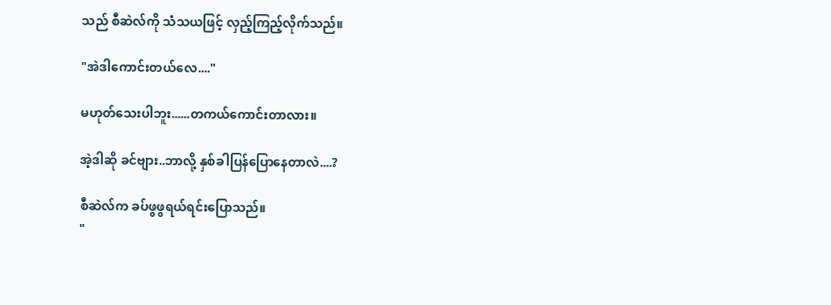သည် စီဆဲလ်ကို သံသယဖြင့် လှည့်ကြည့်လိုက်သည်။

"အဲဒါကောင်းတယ်လေ...."

မဟုတ်သေးပါဘူး......တကယ်ကောင်းတာလား။

အဲ့ဒါဆို ခင်ဗျား..ဘာလို့ နှစ်ခါပြန်ပြောနေတာလဲ....?

စီဆဲလ်က ခပ်ဖွဖွရယ်ရင်းပြောသည်။
"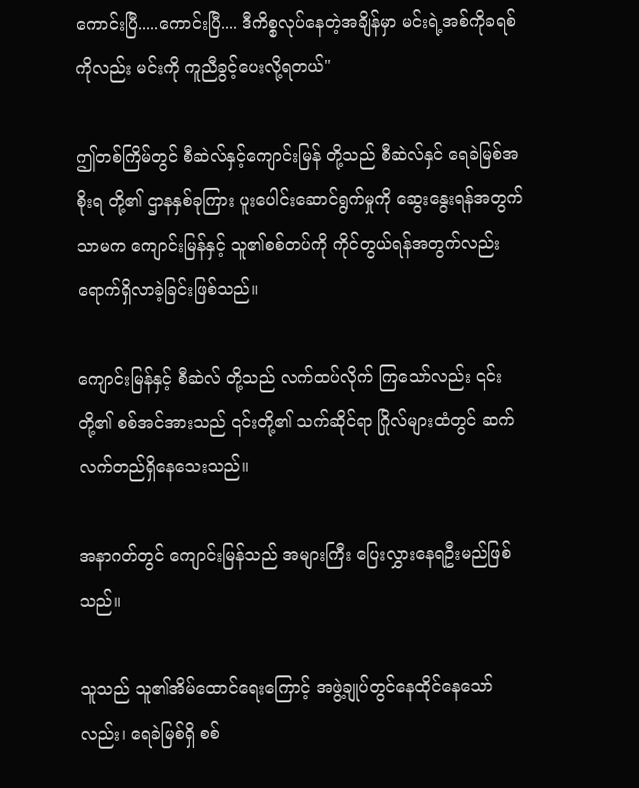ကောင်းပြီ.....ကောင်းပြီ.... ဒီကိစ္စလုပ်နေတဲ့အချိန်မှာ မင်းရဲ့အစ်ကိုခရစ်ကိုလည်း မင်းကို ကူညီခွင့်ပေးလို့ရတယ်"

ဤတစ်ကြိမ်တွင် စီဆဲလ်နှင့်ကျောင်းမြန် တို့သည် စီဆဲလ်နှင် ရေခဲမြစ်အစိုးရ တို့၏ ဌာနနှစ်ခုကြား ပူးပေါင်းဆောင်ရွက်မှုကို ဆွေးနွေးရန်အတွက်သာမက ကျောင်းမြန်နှင့် သူ၏စစ်တပ်ကို ကိုင်တွယ်ရန်အတွက်လည်းရောက်ရှိလာခဲ့ခြင်းဖြစ်သည်။

ကျောင်းမြန်နှင့် စီဆဲလ် တို့သည် လက်ထပ်လိုက် ကြသော်လည်း ၎င်းတို့၏ စစ်အင်အားသည် ၎င်းတို့၏ သက်ဆိုင်ရာ ဂြိုလ်များထံတွင် ဆက်လက်တည်ရှိနေသေးသည်။

အနာဂတ်တွင် ကျောင်းမြန်သည် အများကြီး ပြေးလွှားနေရဦးမည်ဖြစ်သည်။

သူသည် သူ၏အိမ်ထောင်ရေးကြောင့် အဖွဲ့ချုပ်တွင်နေထိုင်နေသော်လည်း၊ ရေခဲမြစ်ရှိ စစ်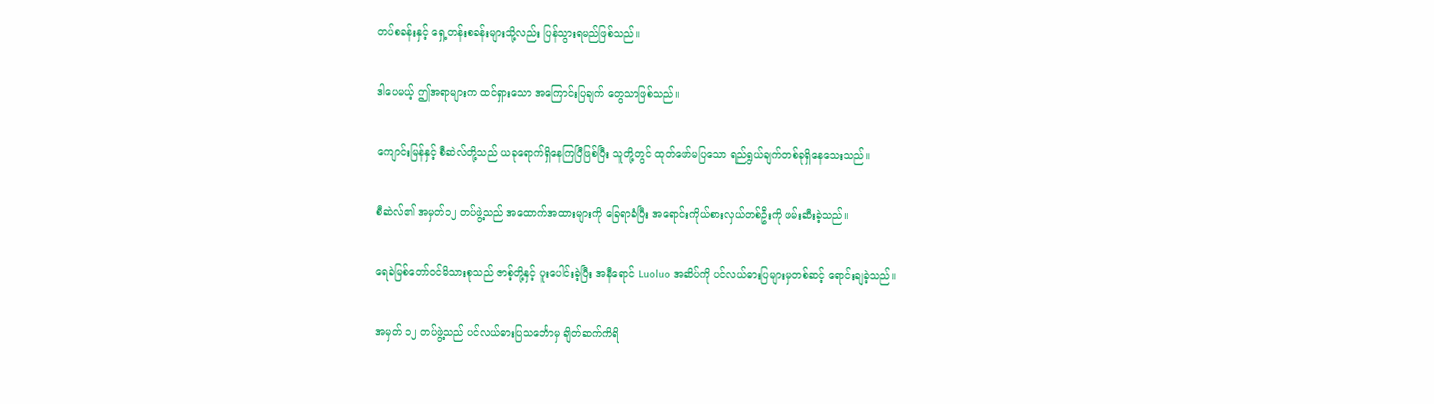တပ်စခန်းနှင့် ရှေ့တန်းစခန်းများသို့လည်း ပြန်သွားရမည်ဖြစ်သည်။

ဒါပေမယ့် ဤအရာများက ထင်ရှားသော အကြောင်းပြချက် တွေသာဖြစ်သည်။

ကျောင်းမြန်နှင့် စီဆဲလ်တို့သည် ယခုရောက်ရှိနေကြပြီဖြစ်ပြီး သူတို့တွင် ထုတ်ဖော်မပြသော ရည်ရွယ်ချက်တစ်ခုရှိနေသေးသည်။

စီဆဲလ်၏ အမှတ်၁၂ တပ်ဖွဲ့သည် အထောက်အထားများကို ခြေရာခံပြီး အရောင်းကိုယ်စားလှယ်တစ်ဦးကို ဖမ်းဆီးခဲ့သည်။

ရေခဲမြစ်တော်ဝင်မိသားစုသည် ဇာစ့်တို့နှင့် ပူးပေါင်းခဲ့ပြီး အနီရောင် Luoluo အဆိပ်ကို ပင်လယ်ဓားပြများမှတစ်ဆင့် ရောင်းချခဲ့သည်။

အမှတ် ၁၂ တပ်ဖွဲ့သည် ပင်လယ်ဓားပြသင်္ဘောမှ ချိတ်ဆက်ကိရိ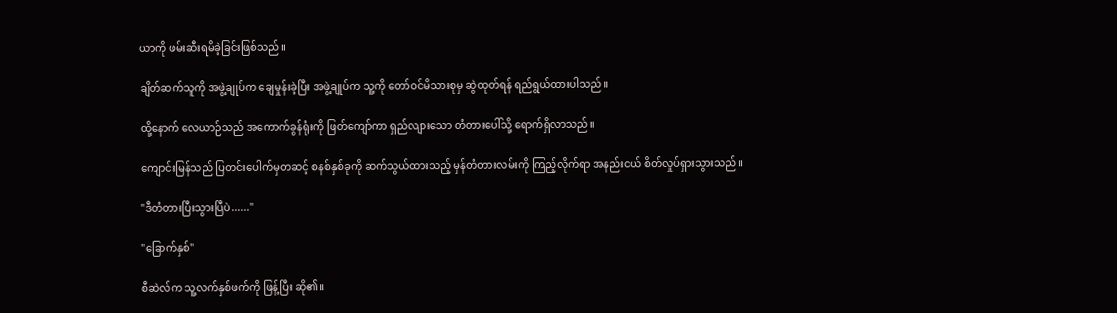ယာကို ဖမ်းဆီးရမိခဲ့ခြင်းဖြစ်သည်။

ချိတ်ဆက်သူကို အဖွဲ့ချုပ်က ချေမှုန်းခဲ့ပြီး အဖွဲ့ချုပ်က သူ့ကို တော်ဝင်မိသားစုမှ ဆွဲထုတ်ရန် ရည်ရွယ်ထားပါသည်။

ထို့နောက် လေယာဉ်သည် အကောက်ခွန်ရုံးကို ဖြတ်ကျော်ကာ ရှည်လျားသော တံတားပေါ်သို့ ရောက်ရှိလာသည်။

ကျောင်းမြန်သည် ပြတင်းပေါက်မှတဆင့် စနစ်နှစ်ခုကို ဆက်သွယ်ထားသည့် မှန်တံတားလမ်းကို ကြည့်လိုက်ရာ အနည်းငယ် စိတ်လှုပ်ရှားသွားသည်။

"ဒီတံတားပြီးသွားပြီပဲ......"

"ခြောက်နှစ်"

စီဆဲလ်က သူ့လက်နှစ်ဖက်ကို ဖြန့်ပြီး ဆို၏။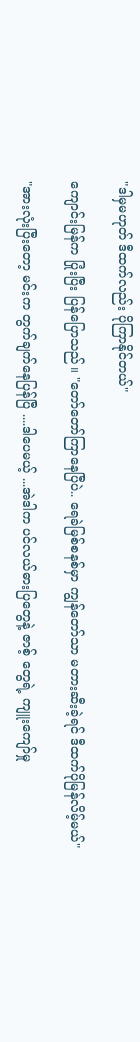"ဒါမှမဟုတ် ဒီထက်လည်း ပိုကြာနိုင်တယ်"

ကျောင်းမြန်က ပြုံးပြီး ပြန်ပြောသည်။ "တော်တော်ကြာနေပြီပဲ.. ရေခဲမြစ်စနစ်မှာ ကျွန်တော်သာ မတားဆီးခဲ့ရင် ဒီထက်ပိုမြန်လိမ့်မယ်"

"အားလုံးပြီးတော့ မင်းက တွက်ချက်နေပြန်ပြီ ....ဒါပေမယ့် ...အဲဒါက ပင်လယ်ဓားပြတွေနဲ့ ဇာစ့် တွေရဲ့ ကျူးကျော်မှု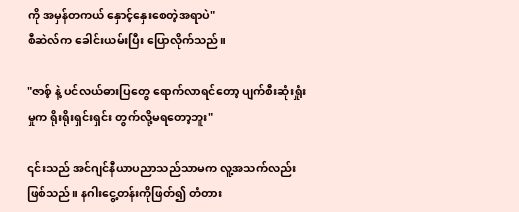ကို အမှန်တကယ် နှောင့်နှေးစေတဲ့အရာပဲ"
စီဆဲလ်က ခေါင်းယမ်းပြီး ပြောလိုက်သည်။

"ဇာစ့် နဲ့ ပင်လယ်ဓားပြတွေ ရောက်လာရင်တော့ ပျက်စီးဆုံးရှုံးမှုက ရိုးရိုးရှင်းရှင်း တွက်လို့မရတော့ဘူး"

၎င်းသည် အင်ဂျင်နီယာပညာသည်သာမက လူ့အသက်လည်းဖြစ်သည်။ နဂါးငွေ့တန်းကိုဖြတ်၍ တံတား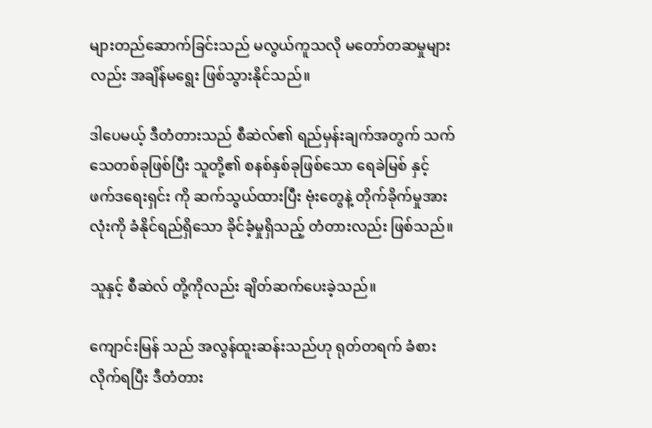များတည်ဆောက်ခြင်းသည် မလွယ်ကူသလို မတော်တဆမှုများလည်း အချိန်မရွေး ဖြစ်သွားနိုင်သည်။

ဒါပေမယ့် ဒီတံတားသည် စီဆဲလ်၏ ရည်မှန်းချက်အတွက် သက်သေတစ်ခုဖြစ်ပြီး သူတို့၏ စနစ်နှစ်ခုဖြစ်သော ရေခဲမြစ် နှင့် ဖက်ဒရေးရှင်း ကို ဆက်သွယ်ထားပြီး ဗုံးတွေနဲ့ တိုက်ခိုက်မှုအားလုံးကို ခံနိုင်ရည်ရှိသော ခိုင်ခံ့မှုရှိသည့် တံတားလည်း ဖြစ်သည်။

သူနှင့် စီဆဲလ် တို့ကိုလည်း ချိတ်ဆက်ပေးခဲ့သည်။

ကျောင်းမြန် သည် အလွန်ထူးဆန်းသည်ဟု ရုတ်တရက် ခံစားလိုက်ရပြီး ဒီတံတား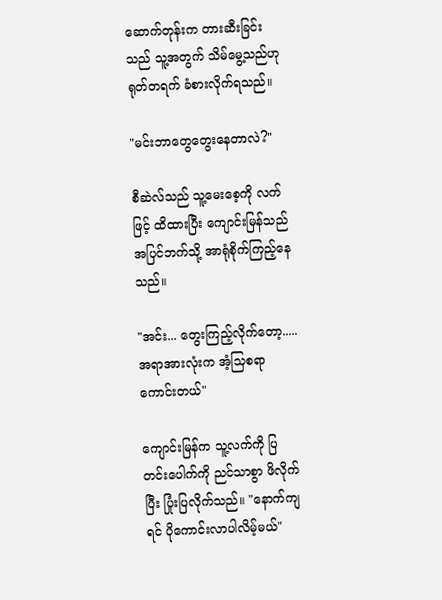ဆောက်တုန်းက တားဆီးခြင်းသည် သူ့အတွက် သိမ်မွေ့သည်ဟု ရုတ်တရက် ခံစားလိုက်ရသည်။

"မင်းဘာတွေတွေးနေတာလဲ?"

စီဆဲလ်သည် သူ့မေးစေ့ကို လက်ဖြင့် ထိထားပြီး ကျောင်းမြန်သည် အပြင်ဘက်သို့ အာရုံစိုက်ကြည့်နေသည်။

"အင်း... တွေးကြည့်လိုက်တော့..... အရာအားလုံးက အံ့သြစရာကောင်းတယ်"

ကျောင်းမြန်က သူ့လက်ကို ပြတင်းပေါက်ကို ညင်သာစွာ ဖိလိုက်ပြီး ပြုံးပြလိုက်သည်။ "နောက်ကျရင် ပိုကောင်းလာပါလိမ့်မယ်"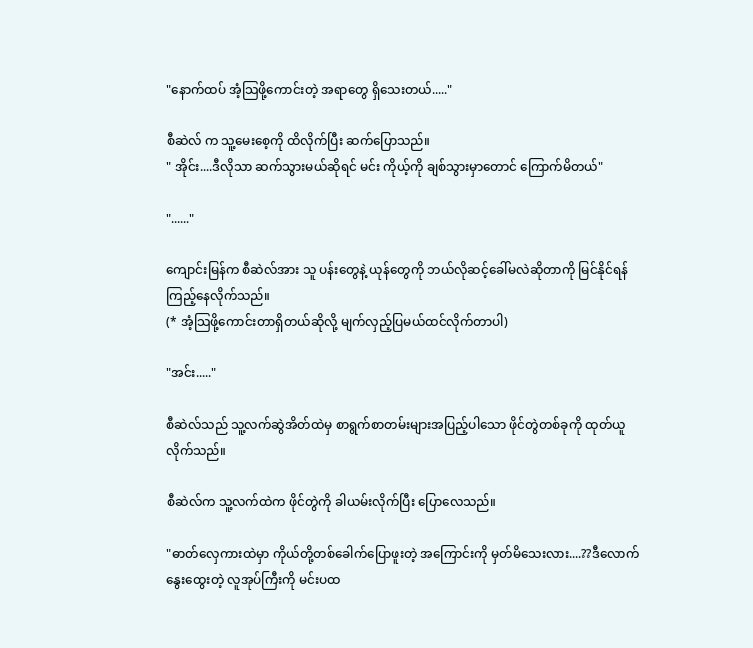"နောက်ထပ် အံ့သြဖို့ကောင်းတဲ့ အရာတွေ ရှိသေးတယ်....."

စီဆဲလ် က သူ့မေးစေ့ကို ထိလိုက်ပြီး ဆက်ပြောသည်။
" အိုင်း....ဒီလိုသာ ဆက်သွားမယ်ဆိုရင် မင်း ကိုယ့်ကို ချစ်သွားမှာတောင် ကြောက်မိတယ်"

"......"

ကျောင်းမြန်က စီဆဲလ်အား သူ ပန်းတွေနဲ့ ယုန်တွေကို ဘယ်လိုဆင့်ခေါ်မလဲဆိုတာကို မြင်နိုင်ရန် ကြည့်နေလိုက်သည်။
(* အံ့သြဖို့ကောင်းတာရှိတယ်ဆိုလို့ မျက်လှည့်ပြမယ်ထင်လိုက်တာပါ)

"အင်း....."

စီဆဲလ်သည် သူ့လက်ဆွဲအိတ်ထဲမှ စာရွက်စာတမ်းများအပြည့်ပါသော ဖိုင်တွဲတစ်ခုကို ထုတ်ယူလိုက်သည်။

စီဆဲလ်က သူ့လက်ထဲက ဖိုင်တွဲကို ခါယမ်းလိုက်ပြီး ပြောလေသည်။

"ဓာတ်လှေကားထဲမှာ ကိုယ်တို့တစ်ခေါက်ပြောဖူးတဲ့ အကြောင်းကို မှတ်မိသေးလား....??ဒီလောက်နွေးထွေးတဲ့ လူအုပ်ကြီးကို မင်းပထ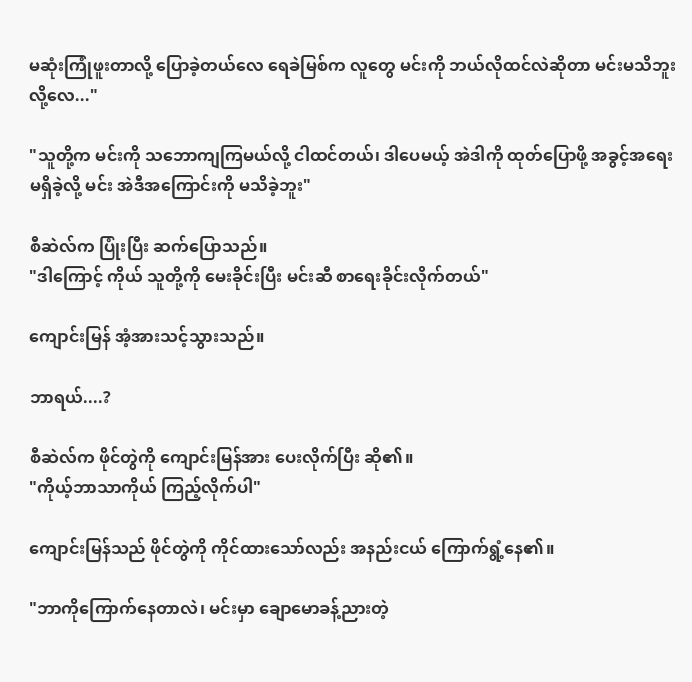မဆုံးကြုံဖူးတာလို့ ပြောခဲ့တယ်လေ ရေခဲမြစ်က လူတွေ မင်းကို ဘယ်လိုထင်လဲဆိုတာ မင်းမသိဘူးလို့လေ..."

"သူတို့က မင်းကို သဘောကျကြမယ်လို့ ငါထင်တယ်၊ ဒါပေမယ့် အဲဒါကို ထုတ်ပြောဖို့ အခွင့်အရေး မရှိခဲ့လို့ မင်း အဲဒီအကြောင်းကို မသိခဲ့ဘူး"

စီဆဲလ်က ပြုံးပြီး ဆက်ပြောသည်။
"ဒါကြောင့် ကိုယ် သူတို့ကို မေးခိုင်းပြီး မင်းဆီ စာရေးခိုင်းလိုက်တယ်"

ကျောင်းမြန် အံ့အားသင့်သွားသည်။

ဘာရယ်....?

စီဆဲလ်က ဖိုင်တွဲကို ကျောင်းမြန်အား ပေးလိုက်ပြီး ဆို၏။
"ကိုယ့်ဘာသာကိုယ် ကြည့်လိုက်ပါ"

ကျောင်းမြန်သည် ဖိုင်တွဲကို ကိုင်ထားသော်လည်း အနည်းငယ် ကြောက်ရွံ့နေ၏။

"ဘာကိုကြောက်နေတာလဲ၊ မင်းမှာ ချောမောခန့်ညားတဲ့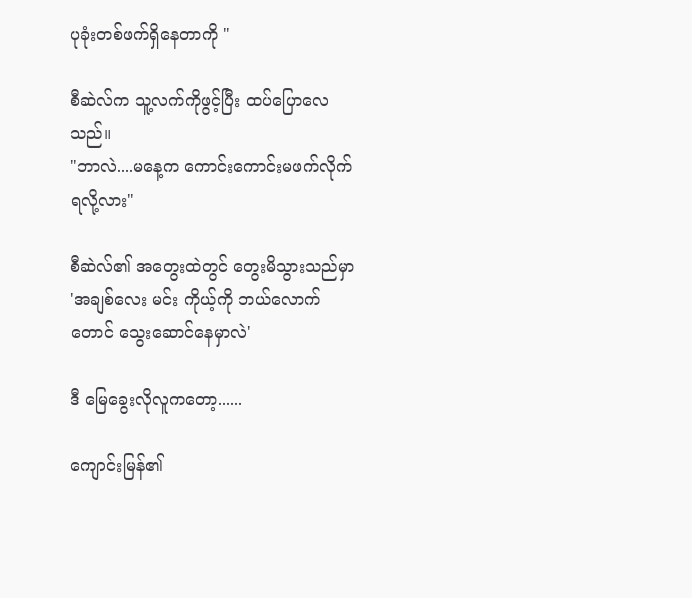ပုခုံးတစ်ဖက်ရှိနေတာကို "

စီဆဲလ်က သူ့လက်ကိုဖွင့်ပြီး ထပ်ပြောလေသည်။
"ဘာလဲ....မနေ့က ကောင်းကောင်းမဖက်လိုက်ရလို့လား"

စီဆဲလ်၏ အတွေးထဲတွင် တွေးမိသွားသည်မှာ
'အချစ်လေး မင်း ကိုယ့်ကို ဘယ်လောက်တောင် သွေးဆောင်နေမှာလဲ'

ဒီ မြေခွေးလိုလူကတော့......

ကျောင်းမြန်၏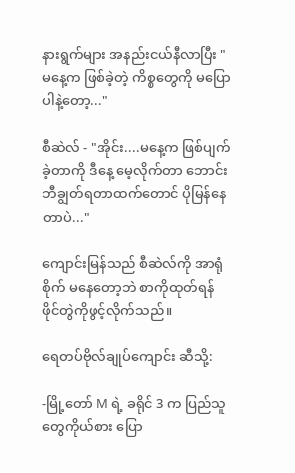နားရွက်များ အနည်းငယ်နီလာပြီး "မနေ့က ဖြစ်ခဲ့တဲ့ ကိစ္စတွေကို မပြောပါနဲ့တော့..."

စီဆဲလ် - "အိုင်း....မနေ့က ဖြစ်ပျက်ခဲ့တာကို ဒီနေ့ မေ့လိုက်တာ ဘောင်းဘီချွတ်ရတာထက်တောင် ပိုမြန်နေတာပဲ..."

ကျောင်းမြန်သည် စီဆဲလ်ကို အာရုံစိုက် မနေတော့ဘဲ စာကိုထုတ်ရန် ဖိုင်တွဲကိုဖွင့်လိုက်သည်။

ရေတပ်ဗိုလ်ချုပ်ကျောင်း ဆီသို့:

-မြို့တော် M ရဲ့ ခရိုင် 3 က ပြည်သူတွေကိုယ်စား ပြော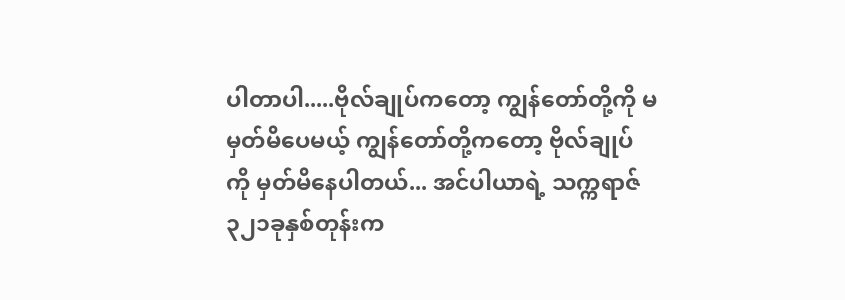ပါတာပါ.....ဗိုလ်ချုပ်ကတော့ ကျွန်တော်တို့ကို မမှတ်မိပေမယ့် ကျွန်တော်တို့ကတော့ ဗိုလ်ချုပ်ကို မှတ်မိနေပါတယ်... အင်ပါယာရဲ့ သက္ကရာဇ် ၃၂၁ခုနှစ်တုန်းက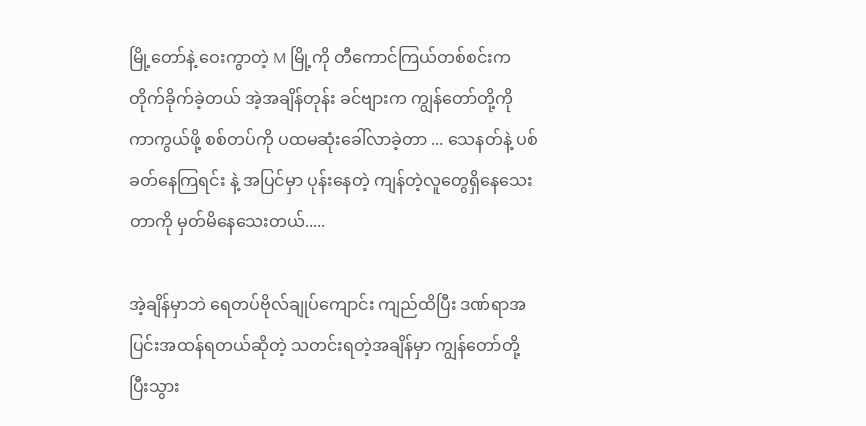မြို့တော်နဲ့ ဝေးကွာတဲ့ M မြို့ကို တီကောင်ကြယ်တစ်စင်းက တိုက်ခိုက်ခဲ့တယ် အဲ့အချိန်တုန်း ခင်ဗျားက ကျွန်တော်တို့ကို ကာကွယ်ဖို့ စစ်တပ်ကို ပထမဆုံးခေါ်လာခဲ့တာ ... သေနတ်နဲ့ ပစ်ခတ်နေကြရင်း နဲ့ အပြင်မှာ ပုန်းနေတဲ့ ကျန်တဲ့လူတွေရှိနေသေးတာကို မှတ်မိနေသေးတယ်.....

အဲ့ချိန်မှာဘဲ ရေတပ်ဗိုလ်ချုပ်ကျောင်း ကျည်ထိပြီး ဒဏ်ရာအပြင်းအထန်ရတယ်ဆိုတဲ့ သတင်းရတဲ့အချိန်မှာ ကျွန်တော်တို့ ပြီးသွား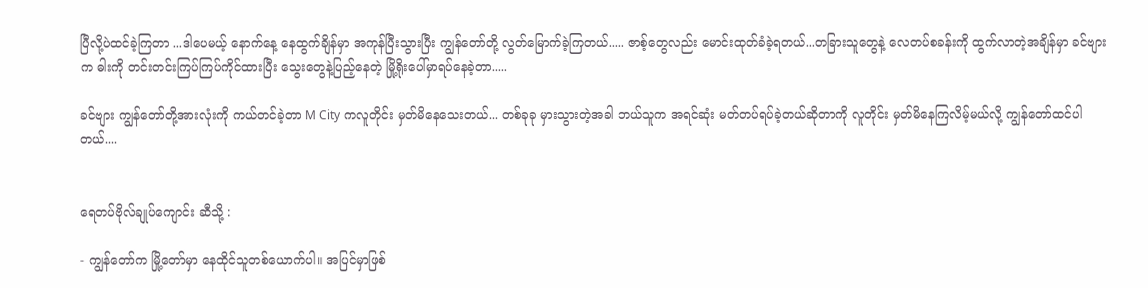ပြီလို့ပဲထင်ခဲ့ကြတာ ...ဒါပေမယ့် နောက်နေ့ နေထွက်ချိန်မှာ အကုန်ပြီးသွားပြီး ကျွန်တော်တို့ လွတ်မြောက်ခဲ့ကြတယ်..... ဇာစ့်တွေလည်း မောင်းထုတ်ခံခဲ့ရတယ်...တခြားသူတွေနဲ့ လေတပ်စခန်းကို ထွက်လာတဲ့အချိန်မှာ ခင်ဗျားက ဓါးကို တင်းတင်းကြပ်ကြပ်ကိုင်ထားပြီး သွေးတွေနဲ့ပြည့်နေတဲ့ မြို့ရိုးပေါ်မှာရပ်နေခဲ့တာ.....

ခင်ဗျား ကျွန်တော်တို့အားလုံးကို ကယ်တင်ခဲ့တာ M City ကလူတိုင်း မှတ်မိနေသေးတယ်... တစ်ခုခု မှားသွားတဲ့အခါ ဘယ်သူက အရင်ဆုံး မတ်တပ်ရပ်ခဲ့တယ်ဆိုတာကို လူတိုင်း မှတ်မိနေကြလိမ့်မယ်လို့ ကျွန်တော်ထင်ပါတယ်....


ရေတပ်ဗိုလ်ချုပ်ကျောင်း ဆီသို့ :

- ကျွန်တော်က မြို့တော်မှာ နေထိုင်သူတစ်ယောက်ပါ။ အပြင်မှာဖြစ်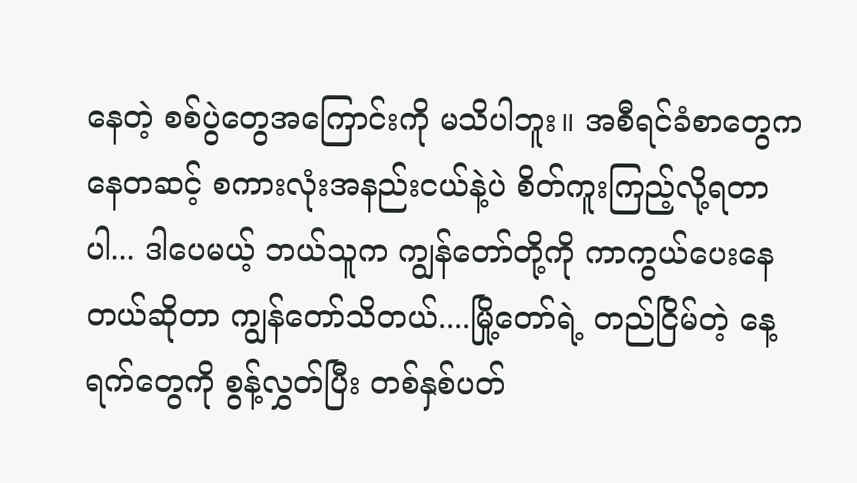နေတဲ့ စစ်ပွဲတွေအကြောင်းကို မသိပါဘူး။ အစီရင်ခံစာတွေကနေတဆင့် စကားလုံးအနည်းငယ်နဲ့ပဲ စိတ်ကူးကြည့်လို့ရတာပါ... ဒါပေမယ့် ဘယ်သူက ကျွန်တော်တို့ကို ကာကွယ်ပေးနေတယ်ဆိုတာ ကျွန်တော်သိတယ်....မြို့တော်ရဲ့ တည်ငြိမ်တဲ့ နေ့ရက်တွေကို စွန့်လွှတ်ပြီး တစ်နှစ်ပတ်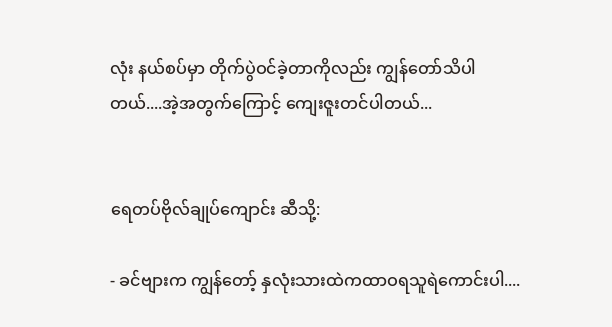လုံး နယ်စပ်မှာ တိုက်ပွဲဝင်ခဲ့တာကိုလည်း ကျွန်တော်သိပါတယ်....အဲ့အတွက်ကြောင့် ကျေးဇူးတင်ပါတယ်...


ရေတပ်ဗိုလ်ချုပ်ကျောင်း ဆီသို့:

- ခင်ဗျားက ကျွန်တော့် နှလုံးသားထဲကထာဝရသူရဲကောင်းပါ....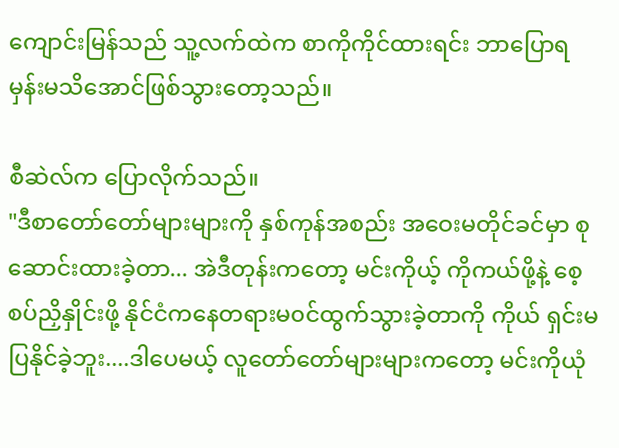ကျောင်းမြန်သည် သူ့လက်ထဲက စာကိုကိုင်ထားရင်း ဘာပြောရမှန်းမသိအောင်ဖြစ်သွားတော့သည်။

စီဆဲလ်က ပြောလိုက်သည်။
"ဒီစာတော်တော်များများကို နှစ်ကုန်အစည်း အဝေးမတိုင်ခင်မှာ စုဆောင်းထားခဲ့တာ... အဲဒီတုန်းကတော့ မင်းကိုယ့် ကိုကယ်ဖို့နဲ့ စေ့စပ်ညှိနှိုင်းဖို့ နိုင်ငံကနေတရားမ၀င်ထွက်သွားခဲ့တာကို ကိုယ် ရှင်းမပြနိုင်ခဲ့ဘူး....ဒါပေမယ့် လူတော်တော်များများကတော့ မင်းကိုယုံ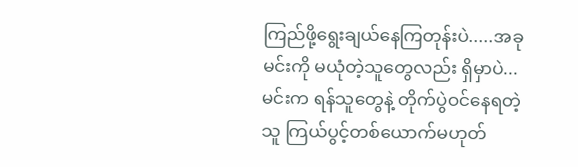ကြည်ဖို့ရွေးချယ်နေကြတုန်းပဲ.....အခုမင်းကို မယုံတဲ့သူတွေလည်း ရှိမှာပဲ...မင်းက ရန်သူတွေနဲ့ တိုက်ပွဲဝင်နေရတဲ့သူ ကြယ်ပွင့်တစ်ယောက်မဟုတ်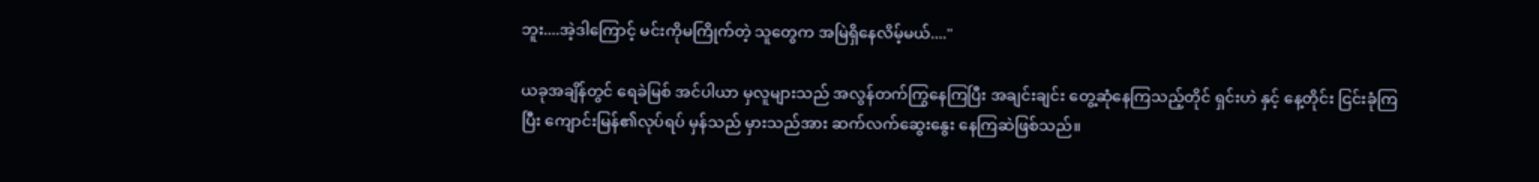ဘူး....အဲ့ဒါကြောင့် မင်းကိုမကြိုက်တဲ့ သူတွေက အမြဲရှိနေလိမ့်မယ်...."

ယခုအချိန်တွင် ရေခဲမြစ် အင်ပါယာ မှလူများသည် အလွန်တက်ကြွနေကြပြီး အချင်းချင်း တွေ့ဆုံနေကြသည့်တိုင် ရှင်းဟဲ နှင့် နေ့တိုင်း ငြင်းခုံကြပြီး ကျောင်းမြန်၏လုပ်ရပ် မှန်သည် မှားသည်အား ဆက်လက်ဆွေးနွေး နေကြဆဲဖြစ်သည်။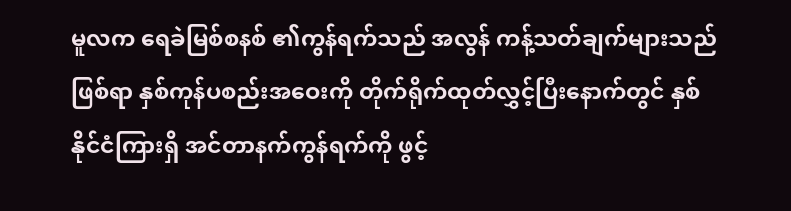မူလက ရေခဲမြစ်စနစ် ၏ကွန်ရက်သည် အလွန် ကန့်သတ်ချက်များသည်ဖြစ်ရာ နှစ်ကုန်ပစည်းအဝေးကို တိုက်ရိုက်ထုတ်လွှင့်ပြီးနောက်တွင် နှစ်နိုင်ငံကြားရှိ အင်တာနက်ကွန်ရက်ကို ဖွင့်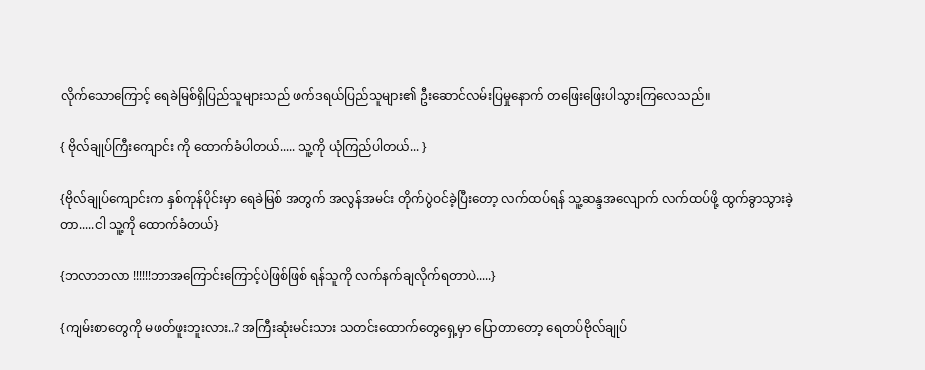လိုက်သောကြောင့် ရေခဲမြစ်ရှိပြည်သူများသည် ဖက်ဒရယ်ပြည်သူများ၏ ဦးဆောင်လမ်းပြမှုနောက် တဖြေးဖြေးပါသွားကြလေသည်။

{ ဗိုလ်ချုပ်ကြီးကျောင်း ကို ထောက်ခံပါတယ်..... သူ့ကို ယုံကြည်ပါတယ်... }

{ဗိုလ်ချုပ်ကျောင်းက နှစ်ကုန်ပိုင်းမှာ ရေခဲမြစ် အတွက် အလွန်အမင်း တိုက်ပွဲဝင်ခဲ့ပြီးတော့ လက်ထပ်ရန် သူ့ဆန္ဒအလျောက် လက်ထပ်ဖို့ ထွက်ခွာသွားခဲ့တာ.....ငါ သူ့ကို ထောက်ခံတယ်}

{ဘလာဘလာ !!!!!!ဘာအကြောင်းကြောင့်ပဲဖြစ်ဖြစ် ရန်သူကို လက်နက်ချလိုက်ရတာပဲ.....}

{ကျမ်းစာတွေကို မဖတ်ဖူးဘူးလား..? အကြီးဆုံးမင်းသား သတင်းထောက်တွေရှေ့မှာ ပြောတာတော့ ရေတပ်ဗိုလ်ချုပ်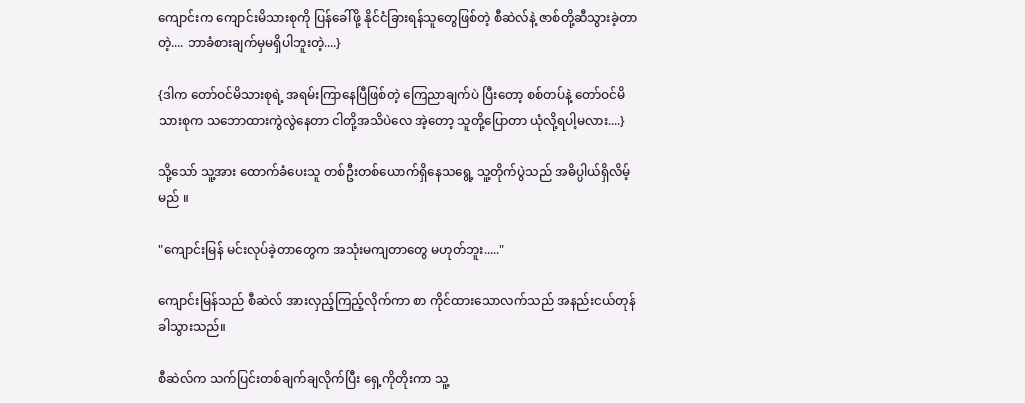ကျောင်းက ကျောင်းမိသားစုကို ပြန်ခေါ်ဖို့ နိုင်ငံခြားရန်သူတွေဖြစ်တဲ့ စီဆဲလ်နဲ့ ဇာစ်တို့ဆီသွားခဲ့တာတဲ့.... ဘာခံစားချက်မှမရှိပါဘူးတဲ့....}

{ဒါက တော်ဝင်မိသားစုရဲ့ အရမ်းကြာနေပြီဖြစ်တဲ့ ကြေညာချက်ပဲ ပြီးတော့ စစ်တပ်နဲ့ တော်ဝင်မိသားစုက သဘောထားကွဲလွဲနေတာ ငါတို့အသိပဲလေ အဲ့တော့ သူတို့ပြောတာ ယုံလို့ရပါ့မလား....}

သို့သော် သူ့အား ထောက်ခံပေးသူ တစ်ဦးတစ်ယောက်ရှိနေသရွေ့ သူ့တိုက်ပွဲသည် အဓိပ္ပါယ်ရှိလိမ့်မည် ။

"ကျောင်းမြန် မင်းလုပ်ခဲ့တာတွေက အသုံးမကျတာတွေ မဟုတ်ဘူး....."

ကျောင်းမြန်သည် စီဆဲလ် အားလှည့်ကြည့်လိုက်ကာ စာ ကိုင်ထားသောလက်သည် အနည်းငယ်တုန်ခါသွားသည်။

စီဆဲလ်က သက်ပြင်းတစ်ချက်ချလိုက်ပြီး ရှေ့ကိုတိုးကာ သူ့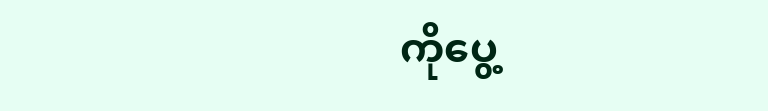ကိုပွေ့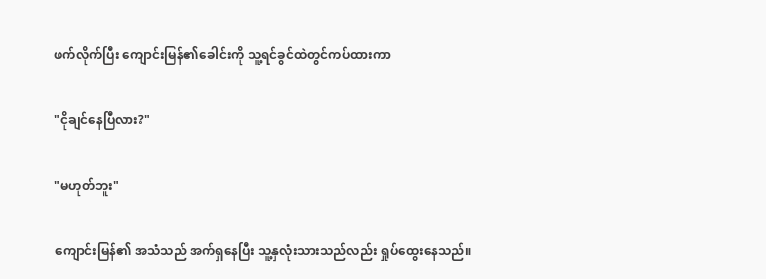ဖက်လိုက်ပြီး ကျောင်းမြန်၏ခေါင်းကို သူ့ရင်ခွင်ထဲတွင်ကပ်ထားကာ

"ငိုချင်နေပြီလား?"

"မဟုတ်ဘူး"

ကျောင်းမြန်၏ အသံသည် အက်ရှနေပြီး သူ့နှလုံးသားသည်လည်း ရှုပ်ထွေးနေသည်။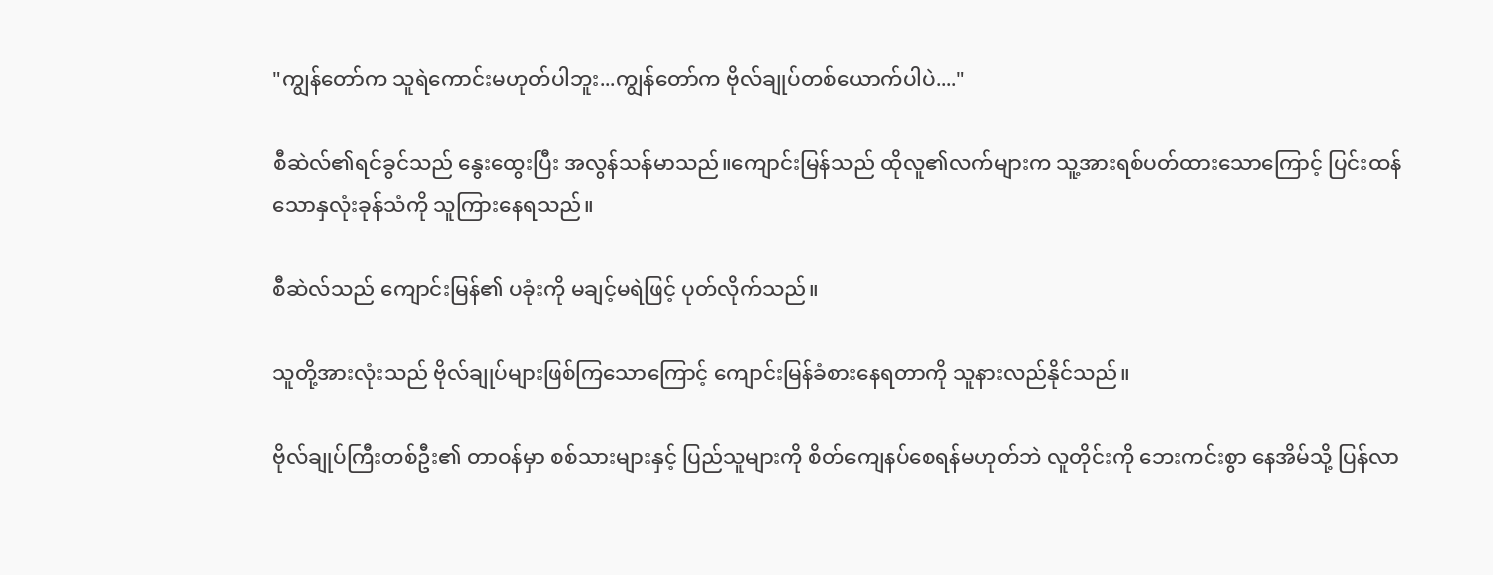"ကျွန်တော်က သူရဲကောင်းမဟုတ်ပါဘူး...ကျွန်တော်က ဗိုလ်ချုပ်တစ်ယောက်ပါပဲ...."

စီဆဲလ်၏ရင်ခွင်သည် နွေးထွေးပြီး အလွန်သန်မာသည်။ကျောင်းမြန်သည် ထိုလူ၏လက်များက သူ့အားရစ်ပတ်ထားသောကြောင့် ပြင်းထန်သောနှလုံးခုန်သံကို သူကြားနေရသည်။

စီဆဲလ်သည် ကျောင်းမြန်၏ ပခုံးကို မချင့်မရဲဖြင့် ပုတ်လိုက်သည်။

သူတို့အားလုံးသည် ဗိုလ်ချုပ်များဖြစ်ကြသောကြောင့် ကျောင်းမြန်ခံစားနေရတာကို သူနားလည်နိုင်သည်။

ဗိုလ်ချုပ်ကြီးတစ်ဦး၏ တာဝန်မှာ စစ်သားများနှင့် ပြည်သူများကို စိတ်ကျေနပ်စေရန်မဟုတ်ဘဲ လူတိုင်းကို ဘေးကင်းစွာ နေအိမ်သို့ ပြန်လာ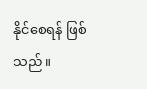နိုင်စေရန် ဖြစ်သည်။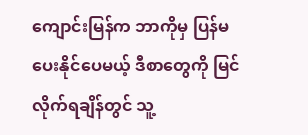ကျောင်းမြန်က ဘာကိုမှ ပြန်မပေးနိုင်ပေမယ့် ဒီစာတွေကို မြင်လိုက်ရချိန်တွင် သူ့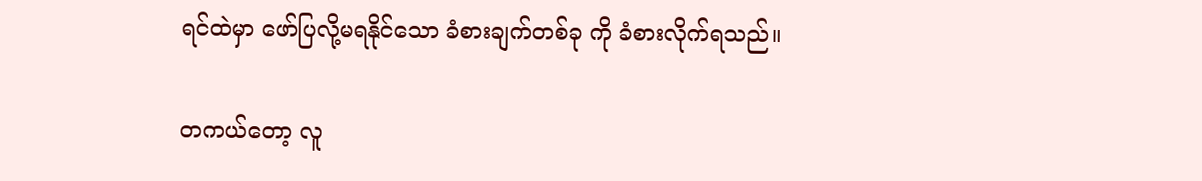ရင်ထဲမှာ ဖော်ပြလို့မရနိုင်သော ခံစားချက်တစ်ခု ကို ခံစားလိုက်ရသည်။

တကယ်တော့ လူ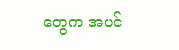တွေက အပင်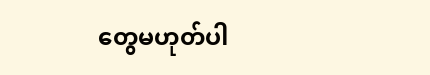တွေမဟုတ်ပါ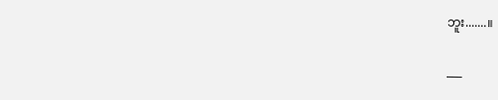ဘူး.......။

___